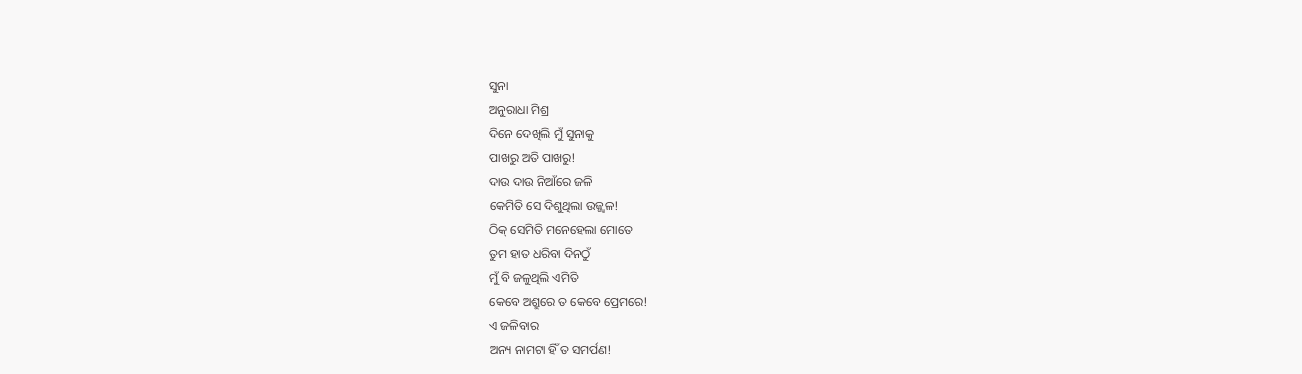ସୁନା
ଅନୁରାଧା ମିଶ୍ର
ଦିନେ ଦେଖିଲି ମୁଁ ସୁନାକୁ
ପାଖରୁ ଅତି ପାଖରୁ!
ଦାଉ ଦାଉ ନିଆଁରେ ଜଳି
କେମିତି ସେ ଦିଶୁଥିଲା ଉଜ୍ଜ୍ୱଳ!
ଠିକ୍ ସେମିତି ମନେହେଲା ମୋତେ
ତୁମ ହାତ ଧରିବା ଦିନଠୁଁ
ମୁଁ ବି ଜଳୁଥିଲି ଏମିତି
କେବେ ଅଶ୍ରୁରେ ତ କେବେ ପ୍ରେମରେ!
ଏ ଜଳିବାର
ଅନ୍ୟ ନାମଟା ହିଁ ତ ସମର୍ପଣ!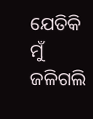ଯେତିକି ମୁଁ ଜଳିଗଲି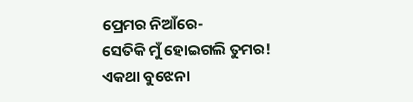ପ୍ରେମର ନିଆଁରେ-
ସେତିକି ମୁଁ ହୋଇଗଲି ତୁମର!
ଏକଥା ବୁଝେନା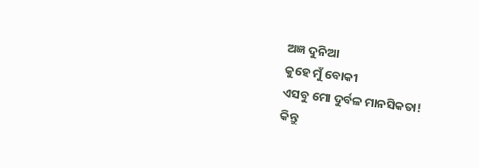ଅଜ୍ଞ ଦୁନିଆ
କୁହେ ମୁଁ ବୋକୀ
ଏସବୁ ମୋ ଦୁର୍ବଳ ମାନସିକତା!
କିନ୍ତୁ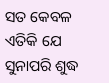ସତ କେବଳ ଏତିକି ଯେ
ସୁନାପରି ଶୁଦ୍ଧ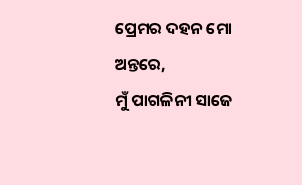ପ୍ରେମର ଦହନ ମୋ ଅନ୍ତରେ,
ମୁଁ ପାଗଳିନୀ ସାଜେ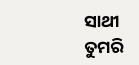ସାଥୀ
ତୁମରି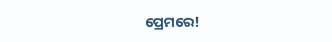ପ୍ରେମରେ!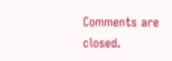Comments are closed.